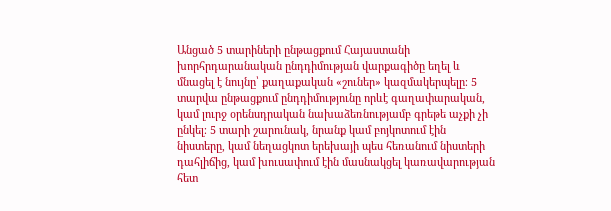Անցած 5 տարիների ընթացքում Հայաստանի խորհրդարանական ընդդիմության վարքագիծը եղել և մնացել է նույնը՝ քաղաքական «շուներ» կազմակերպելը։ 5 տարվա ընթացքում ընդդիմությունը որևէ գաղափարական, կամ լուրջ օրենսդրական նախաձեռնությամբ գրեթե աչքի չի ընկել։ 5 տարի շարունակ, նրանք կամ բոյկոտում էին նիստերը, կամ նեղացկոտ երեխայի պես հեռանում նիստերի դահլիճից, կամ խուսափում էին մասնակցել կառավարության հետ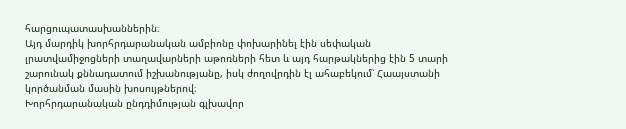հարցուպատասխաններին։
Այդ մարդիկ խորհրդարանական ամբիոնը փոխարինել էին սեփական լրատվամիջոցների տաղավարների աթոռների հետ և այդ հարթակներից էին 5 տարի շարունակ քննադատում իշխանությանը, իսկ ժողովրդին էլ ահաբեկում՝ Հաայստանի կործանման մասին խոսույթներով։
Խորհրդարանական ընդդիմության գլխավոր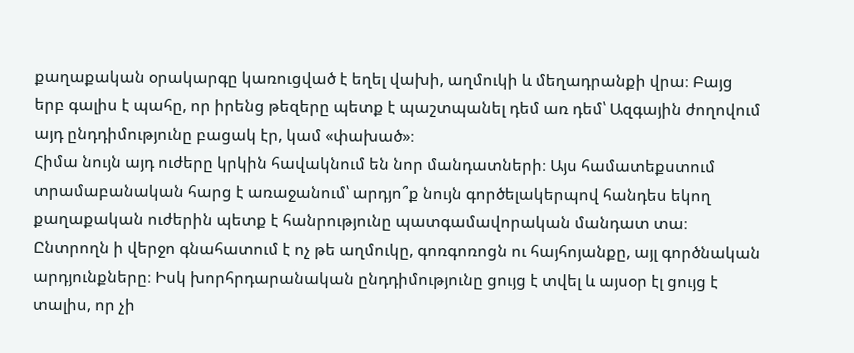քաղաքական օրակարգը կառուցված է եղել վախի, աղմուկի և մեղադրանքի վրա։ Բայց երբ գալիս է պահը, որ իրենց թեզերը պետք է պաշտպանել դեմ առ դեմ՝ Ազգային ժողովում այդ ընդդիմությունը բացակ էր, կամ «փախած»։
Հիմա նույն այդ ուժերը կրկին հավակնում են նոր մանդատների։ Այս համատեքստում տրամաբանական հարց է առաջանում՝ արդյո՞ք նույն գործելակերպով հանդես եկող քաղաքական ուժերին պետք է հանրությունը պատգամավորական մանդատ տա։
Ընտրողն ի վերջո գնահատում է ոչ թե աղմուկը, գոռգոռոցն ու հայհոյանքը, այլ գործնական արդյունքները։ Իսկ խորհրդարանական ընդդիմությունը ցույց է տվել և այսօր էլ ցույց է տալիս, որ չի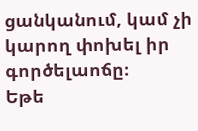ցանկանում, կամ չի կարող փոխել իր գործելաոճը։
Եթե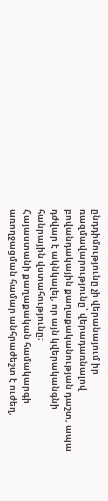ընդդիմությունը չի վերանայում իր ռազմավարությունը՝ վերադառնալով բովանդակային քաղաքականության դաշտ, ապա դժվար է ակնկալել, որ այն կվերականգնի հանրային վստահությունը։
Հայաստանի քաղաքական համակարգի առողջացման համար անհրաժեշտ է ուժեղ,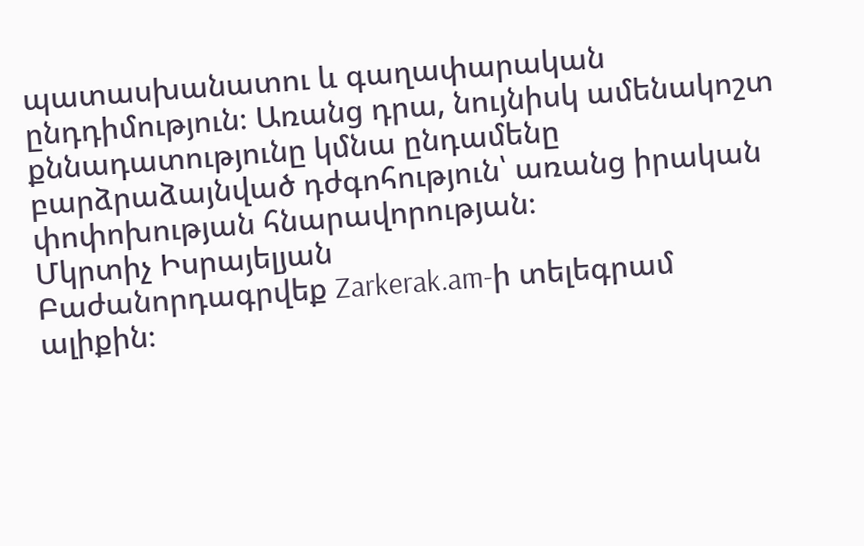պատասխանատու և գաղափարական ընդդիմություն։ Առանց դրա, նույնիսկ ամենակոշտ քննադատությունը կմնա ընդամենը բարձրաձայնված դժգոհություն՝ առանց իրական փոփոխության հնարավորության։
Մկրտիչ Իսրայելյան
Բաժանորդագրվեք Zarkerak.am-ի տելեգրամ ալիքին։